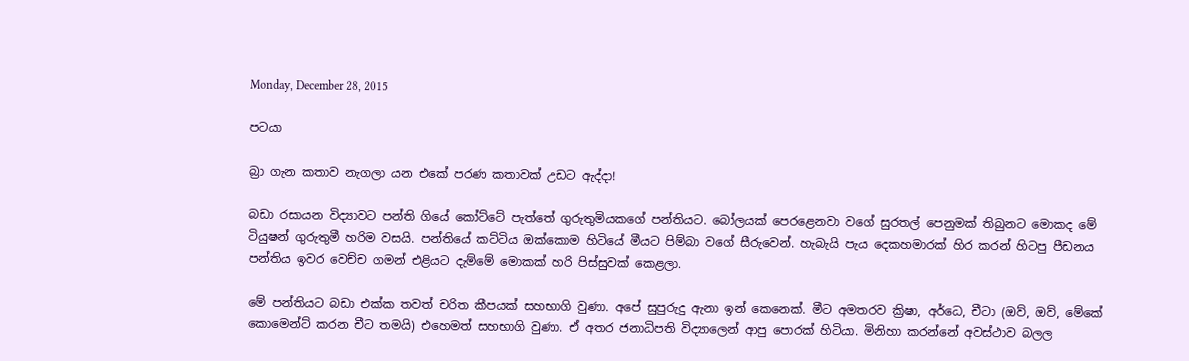Monday, December 28, 2015

පටයා

බ්‍රා ගැන කතාව නැගලා යන එකේ පරණ කතාවක් උඩට ඇද්දා!

බඩා රසායන විද්‍යාවට පන්ති ගියේ කෝට්ටේ පැත්තේ ගුරුතුමියකගේ පන්තියට. බෝලයක් පෙරළෙනවා වගේ සුරතල් පෙනුමක් තිබුනට මොකද මේ ටියුෂන් ගුරුතුමී හරිම වසයි. පන්තියේ කට්ටිය ඔක්කොම හිටියේ මීයට පිම්බා වගේ සීරුවෙන්. හැබැයි පැය දෙකහමාරක් හිර කරන් හිටපු පීඩනය පන්තිය ඉවර වෙච්ච ගමන් එළියට දැම්මේ මොකක් හරි පිස්සුවක් කෙළලා.

මේ පන්තියට බඩා එක්ක තවත් චරිත කීපයක් සහභාගි වුණා. අපේ සුපුරුදු ඇනා ඉන් කෙනෙක්. මීට අමතරව ක්‍රිෂා, අර්ධෙ, චීටා (ඔව්, ඔව්, මේකේ කොමෙන්ට් කරන චීට තමයි) එහෙමත් සහභාගි වුණා. ඒ අතර ජනාධිපති විද්‍යාලෙන් ආපු පොරක් හිටියා. මිනිහා කරන්නේ අවස්ථාව බලල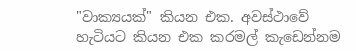"වාක්‍යයක්" කියන එක. අවස්ථාවේ හැටියට කියන එක කරමල් කැඩෙන්නම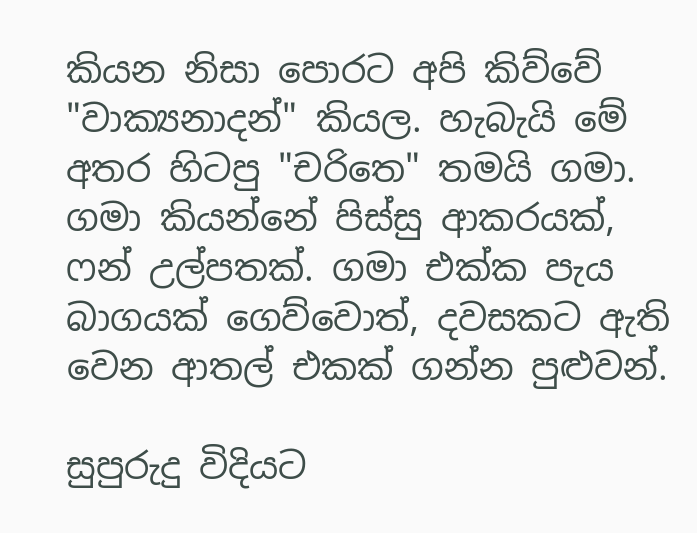කියන නිසා පොරට අපි කිව්වේ "වාක්‍යනාදන්" කියල. හැබැයි මේ අතර හිටපු "චරිතෙ" තමයි ගමා. ගමා කියන්නේ පිස්සු ආකරයක්, ෆන් උල්පතක්. ගමා එක්ක පැය බාගයක් ගෙව්වොත්, දවසකට ඇති වෙන ආතල් එකක් ගන්න පුළුවන්.

සුපුරුදු විදියට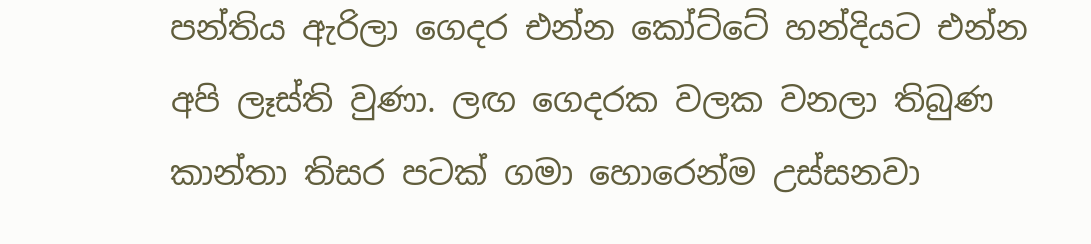පන්තිය ඇරිලා ගෙදර එන්න කෝට්ටේ හන්දියට එන්න අපි ලෑස්ති වුණා. ලඟ ගෙදරක වලක වනලා තිබුණ කාන්තා තිසර පටක් ගමා හොරෙන්ම උස්සනවා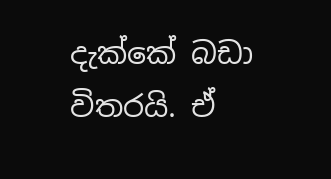දැක්කේ බඩා විතරයි. ඒ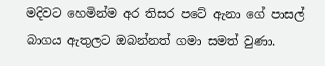මදිවට හෙමින්ම අර තිසර පටේ ඇනා ගේ පාසල් බාගය ඇතුලට ඔබන්නත් ගමා සමත් වුණා.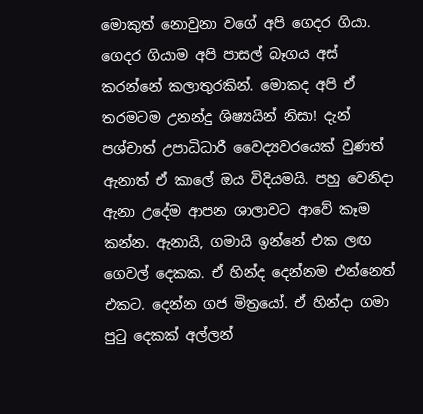මොකුත් නොවුනා වගේ අපි ගෙදර ගියා. ගෙදර ගියාම අපි පාසල් බෑගය අස් කරන්නේ කලාතුරකින්. මොකද අපි ඒ තරමටම උනන්දු ශිෂ්‍යයින් නිසා! දැන් පශ්චාත් උපාධිධාරී වෛද්‍යවරයෙක් වුණත් ඇනාත් ඒ කාලේ ඔය විදියමයි. පහු වෙනිදා ඇනා උදේම ආපන ශාලාවට ආවේ කෑම කන්න. ඇනායි, ගමායි ඉන්නේ එක ලඟ ගෙවල් දෙකක. ඒ හින්ද දෙන්නම එන්නෙත් එකට. දෙන්න ගජ මිත්‍රයෝ. ඒ හින්දා ගමා පුටු දෙකක් අල්ලන්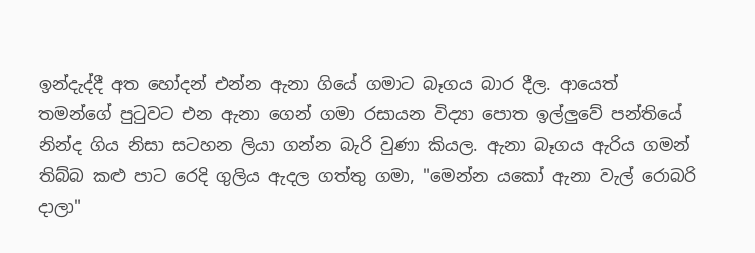ඉන්දැද්දී අත හෝදන් එන්න ඇනා ගියේ ගමාට බෑගය බාර දීල. ආයෙත් තමන්ගේ පුටුවට එන ඇනා ගෙන් ගමා රසායන විද්‍යා පොත ඉල්ලුවේ පන්තියේ නින්ද ගිය නිසා සටහන ලියා ගන්න බැරි වුණා කියල. ඇනා බෑගය ඇරිය ගමන් තිබ්බ කළු පාට රෙදි ගුලිය ඇදල ගත්තු ගමා, "මෙන්න යකෝ ඇනා වැල් රොබරි දාලා"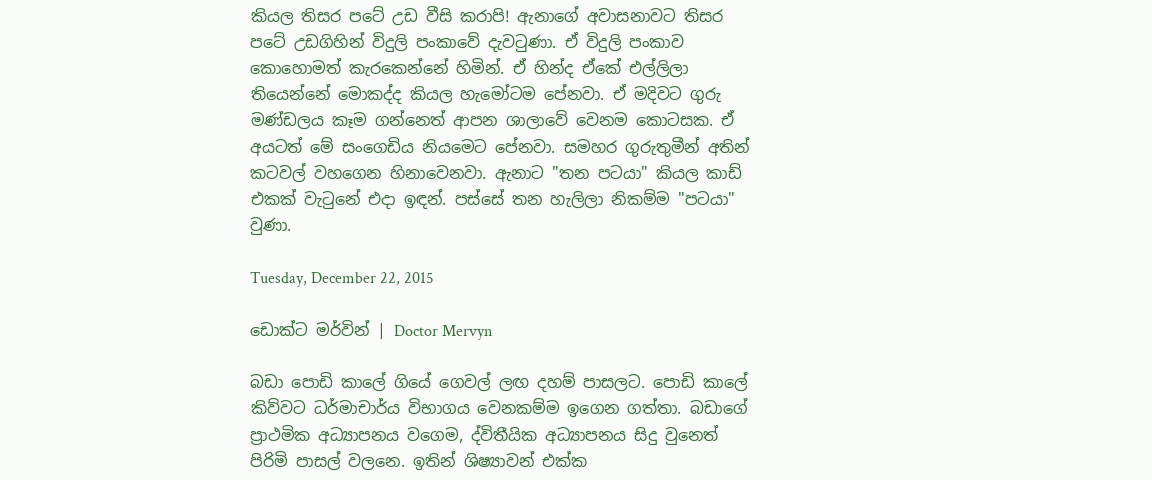කියල තිසර පටේ උඩ වීසි කරාපි! ඇනාගේ අවාසනාවට තිසර පටේ උඩගිහින් විදුලි පංකාවේ දැවටුණා. ඒ විදුලි පංකාව කොහොමත් කැරකෙන්නේ හිමින්. ඒ හින්ද ඒකේ එල්ලිලා තියෙන්නේ මොකද්ද කියල හැමෝටම පේනවා. ඒ මදිවට ගුරු මණ්ඩලය කෑම ගන්නෙත් ආපන ශාලාවේ වෙනම කොටසක. ඒ අයටත් මේ සංගෙඩිය නියමෙට පේනවා. සමහර ගුරුතුමීන් අතින් කටවල් වහගෙන හිනාවෙනවා. ඇනාට "තන පටයා" කියල කාඩ් එකක් වැටුනේ එදා ඉඳන්. පස්සේ තන හැලිලා නිකම්ම "පටයා" වුණා.

Tuesday, December 22, 2015

ඩොක්ට මර්වින් | Doctor Mervyn

බඩා පොඩි කාලේ ගියේ ගෙවල් ලඟ දහම් පාසලට. පොඩි කාලේ කිව්වට ධර්මාචාර්ය විභාගය වෙනකම්ම ඉගෙන ගත්තා. බඩාගේ ප්‍රාථමික අධ්‍යාපනය වගෙම, ද්විතීයික අධ්‍යාපනය සිදු වුනෙත් පිරිමි පාසල් වලනෙ. ඉතින් ශිෂ්‍යාවන් එක්ක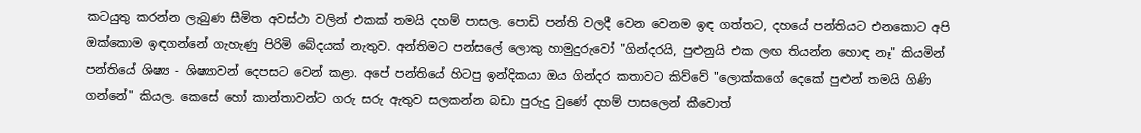කටයුතු කරන්න ලැබුණ සීමිත අවස්ථා වලින් එකක් තමයි දහම් පාසල. පොඩි පන්ති වලදී වෙන වෙනම ඉඳ ගත්තට, දහයේ පන්තියට එනකොට අපි ඔක්කොම ඉඳගන්නේ ගැහැණු පිරිමි බේදයක් නැතුව. අන්තිමට පන්සලේ ලොකු හාමුදුරුවෝ "ගින්දරයි, පුළුනුයි එක ලඟ තියන්න හොඳ නෑ" කියමින් පන්තියේ ශිෂ්‍ය - ශිෂ්‍යාවන් දෙපසට වෙන් කළා. අපේ පන්තියේ හිටපු ඉන්දිකයා ඔය ගින්දර කතාවට කිව්වේ "ලොක්කගේ දෙකේ පුළුන් තමයි ගිණි ගන්නේ" කියල. කෙසේ හෝ කාන්තාවන්ට ගරු සරු ඇතුව සලකන්න බඩා පුරුදු වුණේ දහම් පාසලෙන් කීවොත්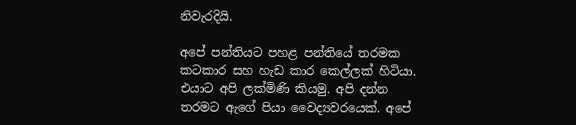නිවැරදියි.

අපේ පන්තියට පහළ පන්තියේ තරමක කටකාර සහ හැඩ කාර කෙල්ලක් හිටියා. එයාට අපි ලක්මිණි කියමු. අපි දන්න තරමට ඇගේ පියා වෛද්‍යවරයෙක්. අපේ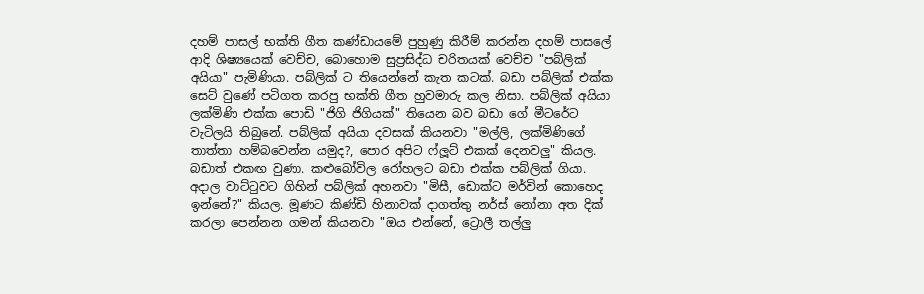දහම් පාසල් භක්ති ගීත කණ්ඩායමේ පුහුණු කිරීම් කරන්න දහම් පාසලේ ආදි ශිෂ්‍යයෙක් වෙච්ච, බොහොම සුප්‍රසිද්ධ චරිතයක් වෙච්ච "පබ්ලික් අයියා" පැමිණියා. පබ්ලික් ට තියෙන්නේ කැත කටක්. බඩා පබ්ලික් එක්ක සෙට් වුණේ පටිගත කරපු භක්ති ගීත හුවමාරු කල නිසා. පබ්ලික් අයියා ලක්මිණි එක්ක පොඩි "ජිගි ජිගියක්" තියෙන බව බඩා ගේ මීටරේට වැටිලයි තිබුනේ. පබ්ලික් අයියා දවසක් කියනවා "මල්ලි, ලක්මිණිගේ තාත්තා හම්බවෙන්න යමුද?, පොර අපිට ෆ්ලූට් එකක් දෙනවලු" කියල. බඩාත් එකඟ වුණා. කළුබෝවිල රෝහලට බඩා එක්ක පබ්ලික් ගියා. අදාල වාට්ටුවට ගිහින් පබ්ලික් අහනවා "මිසී, ඩොක්ට මර්වින් කොහෙද ඉන්නේ?" කියල. මූණට කිණ්ඩි හිනාවක් දාගත්තු නර්ස් නෝනා අත දික් කරලා පෙන්නන ගමන් කියනවා "ඔය එන්නේ, ට්‍රොලී තල්ලු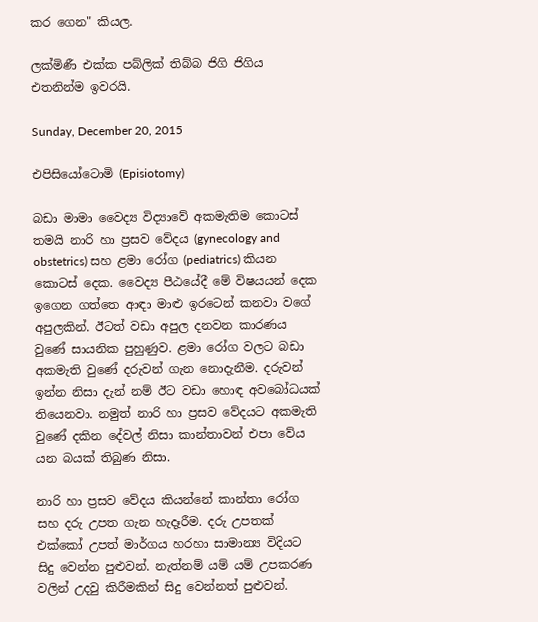කර ගෙන" කියල.

ලක්මිණී එක්ක පබ්ලික් තිබ්බ ජිගි ජිගිය එතනින්ම ඉවරයි.

Sunday, December 20, 2015

එපිසියෝටොමි (Episiotomy)

බඩා මාමා වෛද්‍ය විද්‍යාවේ අකමැතිම කොටස් තමයි නාරි හා ප්‍රසව වේදය (gynecology and obstetrics) සහ ළමා රෝග (pediatrics) කියන කොටස් දෙක. වෛද්‍ය පීඨයේදී මේ විෂයයන් දෙක ඉගෙන ගත්තෙ ආඳා මාළු ඉරටෙන් කනවා වගේ අපුලකින්. ඊටත් වඩා අපුල දනවන කාරණය වුණේ සායනික පුහුණුව. ළමා රෝග වලට බඩා අකමැති වුණේ දරුවන් ගැන නොදැනීම. දරුවන් ඉන්න නිසා දැන් නම් ඊට වඩා හොඳ අවබෝධයක් තියෙනවා. නමුත් නාරි හා ප්‍රසව වේදයට අකමැති වුණේ දකින දේවල් නිසා කාන්තාවන් එපා වේය යන බයක් තිබුණ නිසා.

නාරි හා ප්‍රසව වේදය කියන්නේ කාන්තා රෝග සහ දරු උපත ගැන හැදෑරීම. දරු උපතක් එක්කෝ උපත් මාර්ගය හරහා සාමාන්‍ය විදියට සිදු වෙන්න පුළුවන්. නැත්නම් යම් යම් උපකරණ වලින් උදවු කිරීමකින් සිදු වෙන්නත් පුළුවන්.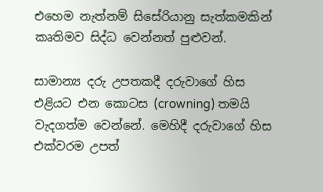එහෙම නැත්නම් සිසේරියානු සැත්කමකින් කෘතිමව සිද්ධ වෙන්නත් පුළුවන්.

සාමාන්‍ය දරු උපතකදී දරුවාගේ හිස එළියට එන කොටස (crowning) තමයි වැදගත්ම වෙන්නේ. මෙහිදී දරුවාගේ හිස එක්වරම උපත්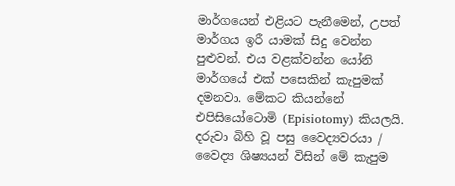මාර්ගයෙන් එළියට පැනීමෙන්, උපත් මාර්ගය ඉරී යාමක් සිදු වෙන්න පුළුවන්. එය වළක්වන්න යෝනි මාර්ගයේ එක් පසෙකින් කැපුමක් දමනවා. මේකට කියන්නේ එපිසියෝටොමි (Episiotomy) කියලයි. දරුවා බිහි වූ පසු වෛද්‍යවරයා / වෛද්‍ය ශිෂ්‍යයන් විසින් මේ කැපුම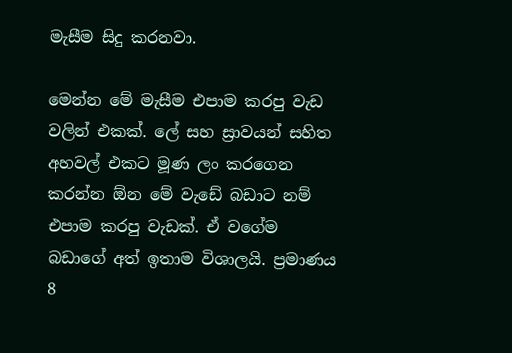මැසීම සිදු කරනවා.

මෙන්න මේ මැසීම එපාම කරපු වැඩ වලින් එකක්. ලේ සහ ස්‍රාවයන් සහිත අහවල් එකට මූණ ලං කරගෙන කරන්න ඕන මේ වැඩේ බඩාට නම් එපාම කරපු වැඩක්. ඒ වගේම බඩාගේ අත් ඉතාම විශාලයි. ප්‍රමාණය 8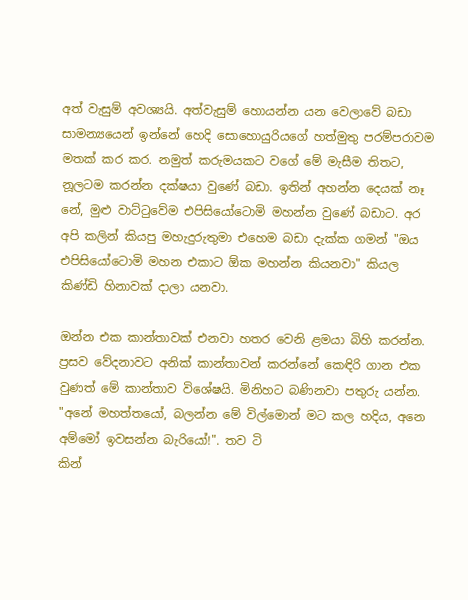අත් වැසුම් අවශ්‍යයි. අත්වැසුම් හොයන්න යන වෙලාවේ බඩා සාමන්‍යයෙන් ඉන්නේ හෙදි සොහොයුරියගේ හත්මුතු පරම්පරාවම මතක් කර කර. නමුත් කරුමයකට වගේ මේ මැසීම තිතට, නූලටම කරන්න දක්ෂයා වුණේ බඩා. ඉතින් අහන්න දෙයක් නෑ නේ, මුළු වාට්ටුවේම එපිසියෝටොමි මහන්න වුණේ බඩාට. අර අපි කලින් කියපු මහැදුරුතුමා එහෙම බඩා දැක්ක ගමන් "ඔය එපිසියෝටොමි මහන එකාට ඕක මහන්න කියනවා" කියල කිණ්ඩි හිනාවක් දාලා යනවා.

ඔන්න එක කාන්තාවක් එනවා හතර වෙනි ළමයා බිහි කරන්න. ප්‍රසව වේදනාවට අනික් කාන්තාවන් කරන්නේ කෙඳිරි ගාන එක වුණත් මේ කාන්තාව විශේෂයි. මිනිහට බණිනවා පතුරු යන්න. "අනේ මහත්තයෝ, බලන්න මේ විල්මොන් මට කල හදිය, අනෙ අම්මෝ ඉවසන්න බැරියෝ!". තව ටි
කින්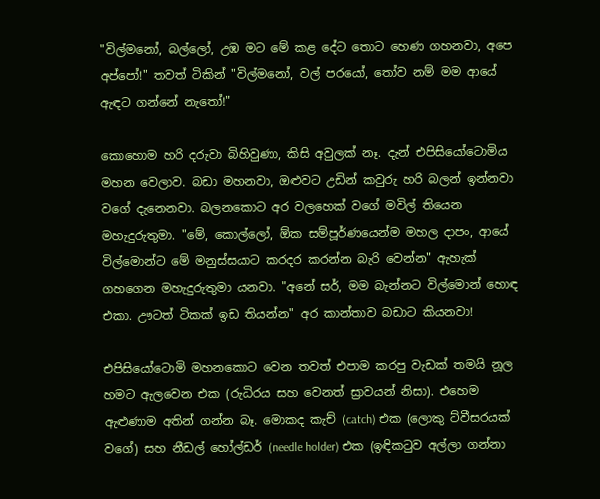"විල්මනෝ, බල්ලෝ, උඹ මට මේ කළ දේට තොට හෙණ ගහනවා, අපෙ අප්පෝ!" තවත් ටිකින් "විල්මනෝ, වල් පරයෝ, තෝව නම් මම ආයේ ඇඳට ගන්නේ නැතෝ!"

කොහොම හරි දරුවා බිහිවුණා, කිසි අවුලක් නෑ. දැන් එපිසියෝටොමිය මහන වෙලාව. බඩා මහනවා, ඔළුවට උඩින් කවුරු හරි බලන් ඉන්නවා වගේ දැනෙනවා. බලනකොට අර වලහෙක් වගේ මවිල් තියෙන මහැදුරුතුමා. "මේ, කොල්ලෝ, ඕක සම්පූර්ණයෙන්ම මහල දාපං, ආයේ විල්මොන්ට මේ මනුස්සයාට කරදර කරන්න බැරි වෙන්න" ඇහැක් ගහගෙන මහැදුරුතුමා යනවා. "අනේ සර්, මම බැන්නට විල්මොන් හොඳ එකා. ඌටත් ටිකක් ඉඩ තියන්න" අර කාන්තාව බඩාට කියනවා!

එපිසියෝටොමි මහනකොට වෙන තවත් එපාම කරපු වැඩක් තමයි නූල හමට ඇලවෙන එක (රුධිරය සහ වෙනත් ස්‍රාවයන් නිසා). එහෙම ඇළුණාම අතින් ගන්න බෑ. මොකද කැච් (catch) එක (ලොකු ට්වීසරයක් වගේ) සහ නීඩල් හෝල්ඩර් (needle holder) එක (ඉඳිකටුව අල්ලා ගන්නා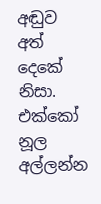අඬුව අත් දෙකේ නිසා. එක්කෝ නූල අල්ලන්න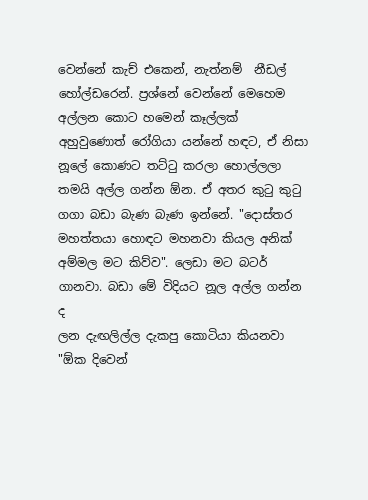වෙන්නේ කැච් එකෙන්, නැත්නම්  නීඩල් හෝල්ඩරෙන්. ප්‍රශ්නේ වෙන්නේ මෙහෙම අල්ලන කොට හමෙන් කෑල්ලක් අහුවුණොත් රෝගියා යන්නේ හඳට, ඒ නිසා නූලේ කොණට තට්ටු කරලා හොල්ලලා තමයි අල්ල ගන්න ඕන. ඒ අතර කුටු කුටු ගගා බඩා බැණ බැණ ඉන්නේ. "දොස්තර මහත්තයා හොඳට මහනවා කියල අනික් අම්මල මට කිව්ව". ලෙඩා මට බටර් ගානවා. බඩා මේ විදියට නූල අල්ල ගන්න ද
ලන දැඟලිල්ල දැකපු කොටියා කියනවා "ඕක දිවෙන්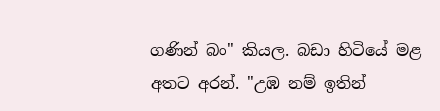ගණින් බං" කියල. බඩා හිටියේ මළ අතට අරන්. "උඹ නම් ඉතින්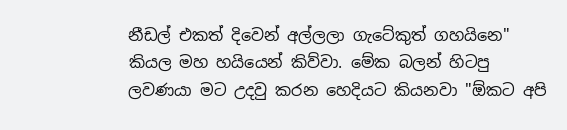නීඩල් එකත් දිවෙන් අල්ලලා ගැටේකුත් ගහයිනෙ" කියල මහ හයියෙන් කිව්වා. මේක බලන් හිටපු ලවණයා මට උදවු කරන හෙදියට කියනවා "ඕකට අපි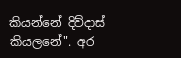කියන්නේ දිව්දාස් කියලනේ". අර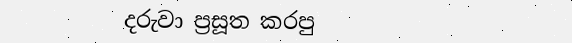දරුවා ප්‍රසූත කරපු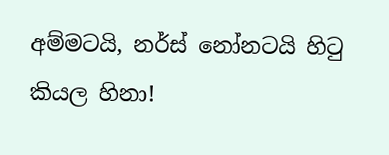අම්මටයි, නර්ස් නෝනටයි හිටු කියල හිනා!